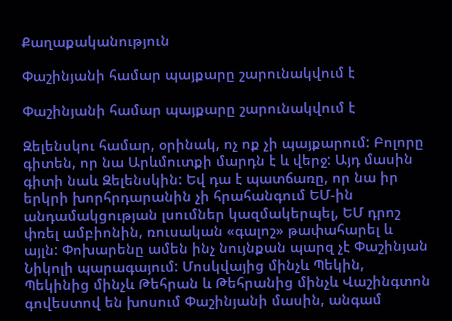Քաղաքականություն

Փաշինյանի համար պայքարը շարունակվում է

Փաշինյանի համար պայքարը շարունակվում է

Զելենսկու համար, օրինակ, ոչ ոք չի պայքարում: Բոլորը գիտեն, որ նա Արևմուտքի մարդն է և վերջ: Այդ մասին գիտի նաև Զելենսկին: Եվ դա է պատճառը, որ նա իր երկրի խորհրդարանին չի հրահանգում ԵՄ-ին անդամակցության լսումներ կազմակերպել, ԵՄ դրոշ փռել ամբիոնին, ռուսական «գալոշ» թափահարել և այլն: Փոխարենը ամեն ինչ նույնքան պարզ չէ Փաշինյան Նիկոլի պարագայում: Մոսկվայից մինչև Պեկին, Պեկինից մինչև Թեհրան և Թեհրանից մինչև Վաշինգտոն գովեստով են խոսում Փաշինյանի մասին, անգամ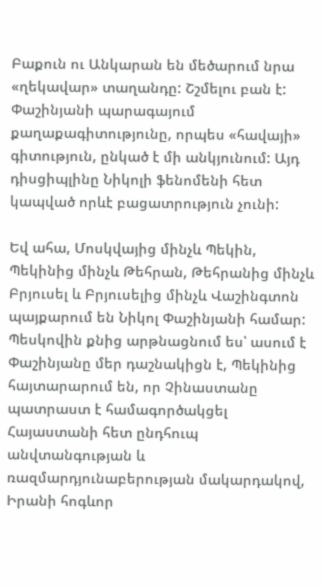Բաքուն ու Անկարան են մեծարում նրա «ղեկավար» տաղանդը: Շշմելու բան է: Փաշինյանի պարագայում քաղաքագիտությունը, որպես «հավայի» գիտություն, ընկած է մի անկյունում: Այդ դիսցիպլինը Նիկոլի ֆենոմենի հետ կապված որևէ բացատրություն չունի:

Եվ ահա, Մոսկվայից մինչև Պեկին, Պեկինից մինչև Թեհրան, Թեհրանից մինչև Բրյուսել և Բրյուսելից մինչև Վաշինգտոն պայքարում են Նիկոլ Փաշինյանի համար: Պեսկովին քնից արթնացնում ես՝ ասում է Փաշինյանը մեր դաշնակիցն է, Պեկինից հայտարարում են, որ Չինաստանը պատրաստ է համագործակցել Հայաստանի հետ ընդհուպ անվտանգության և ռազմարդյունաբերության մակարդակով, Իրանի հոգևոր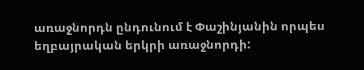առաջնորդն ընդունում է Փաշինյանին որպես եղբայրական երկրի առաջնորդի: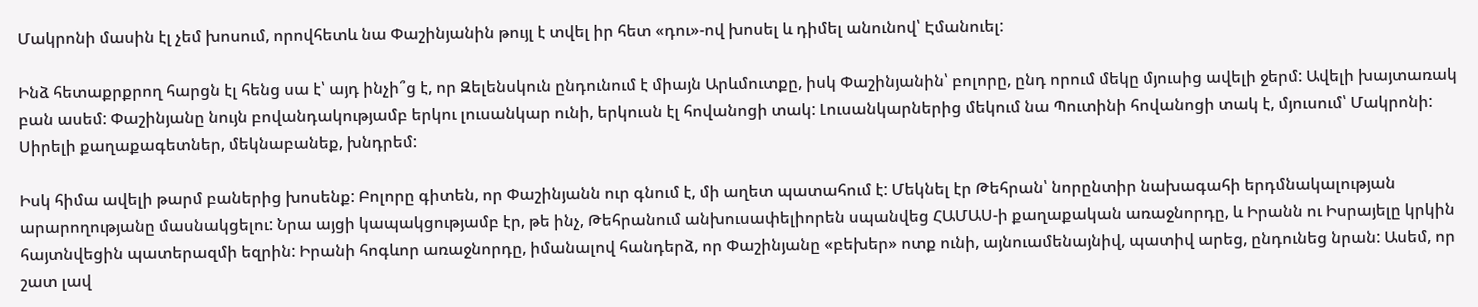Մակրոնի մասին էլ չեմ խոսում, որովհետև նա Փաշինյանին թույլ է տվել իր հետ «դու»-ով խոսել և դիմել անունով՝ Էմանուել:

Ինձ հետաքրքրող հարցն էլ հենց սա է՝ այդ ինչի՞ց է, որ Զելենսկուն ընդունում է միայն Արևմուտքը, իսկ Փաշինյանին՝ բոլորը, ընդ որում մեկը մյուսից ավելի ջերմ: Ավելի խայտառակ բան ասեմ: Փաշինյանը նույն բովանդակությամբ երկու լուսանկար ունի, երկուսն էլ հովանոցի տակ: Լուսանկարներից մեկում նա Պուտինի հովանոցի տակ է, մյուսում՝ Մակրոնի: Սիրելի քաղաքագետներ, մեկնաբանեք, խնդրեմ:

Իսկ հիմա ավելի թարմ բաներից խոսենք: Բոլորը գիտեն, որ Փաշինյանն ուր գնում է, մի աղետ պատահում է: Մեկնել էր Թեհրան՝ նորընտիր նախագահի երդմնակալության արարողությանը մասնակցելու: Նրա այցի կապակցությամբ էր, թե ինչ, Թեհրանում անխուսափելիորեն սպանվեց ՀԱՄԱՍ-ի քաղաքական առաջնորդը, և Իրանն ու Իսրայելը կրկին հայտնվեցին պատերազմի եզրին: Իրանի հոգևոր առաջնորդը, իմանալով հանդերձ, որ Փաշինյանը «բեխեր» ոտք ունի, այնուամենայնիվ, պատիվ արեց, ընդունեց նրան: Ասեմ, որ շատ լավ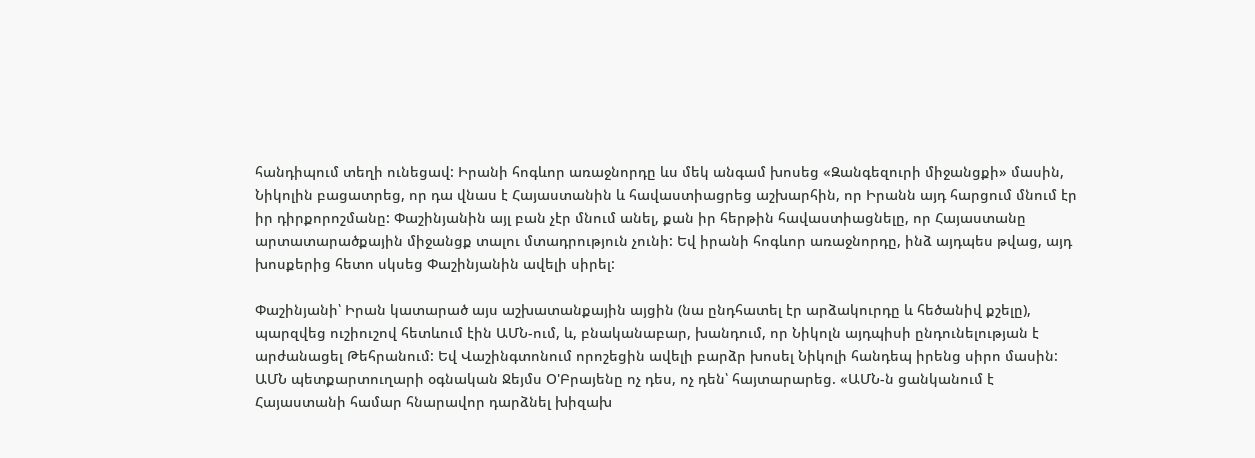հանդիպում տեղի ունեցավ: Իրանի հոգևոր առաջնորդը ևս մեկ անգամ խոսեց «Զանգեզուրի միջանցքի» մասին, Նիկոլին բացատրեց, որ դա վնաս է Հայաստանին և հավաստիացրեց աշխարհին, որ Իրանն այդ հարցում մնում էր իր դիրքորոշմանը: Փաշինյանին այլ բան չէր մնում անել, քան իր հերթին հավաստիացնելը, որ Հայաստանը արտատարածքային միջանցք տալու մտադրություն չունի: Եվ իրանի հոգևոր առաջնորդը, ինձ այդպես թվաց, այդ խոսքերից հետո սկսեց Փաշինյանին ավելի սիրել:

Փաշինյանի՝ Իրան կատարած այս աշխատանքային այցին (նա ընդհատել էր արձակուրդը և հեծանիվ քշելը), պարզվեց ուշիուշով հետևում էին ԱՄՆ-ում, և, բնականաբար, խանդում, որ Նիկոլն այդպիսի ընդունելության է արժանացել Թեհրանում: Եվ Վաշինգտոնում որոշեցին ավելի բարձր խոսել Նիկոլի հանդեպ իրենց սիրո մասին: ԱՄՆ պետքարտուղարի օգնական Ջեյմս Օ'Բրայենը ոչ դես, ոչ դեն՝ հայտարարեց. «ԱՄՆ-ն ցանկանում է Հայաստանի համար հնարավոր դարձնել խիզախ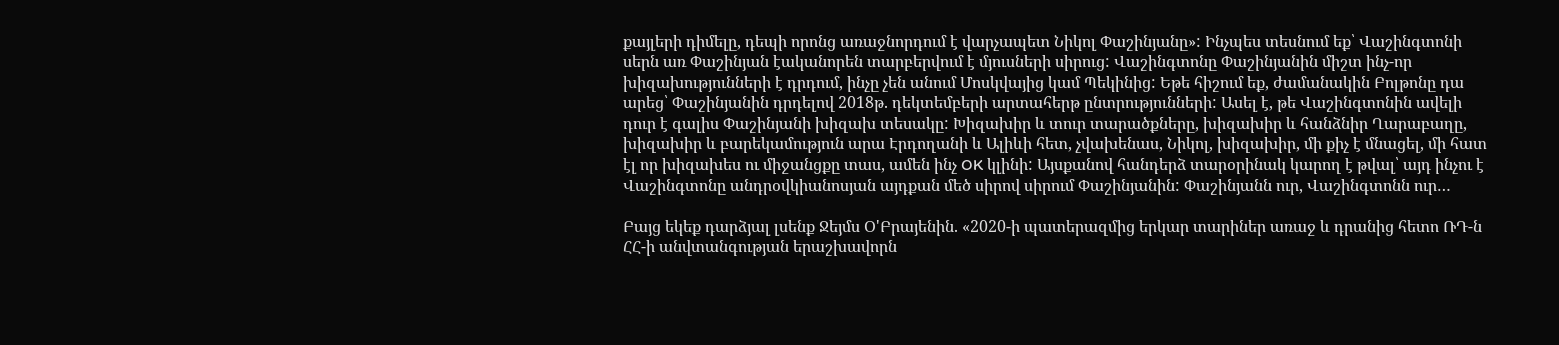քայլերի դիմելը, դեպի որոնց առաջնորդում է վարչապետ Նիկոլ Փաշինյանը»: Ինչպես տեսնում եք՝ Վաշինգտոնի սերն առ Փաշինյան էականորեն տարբերվում է մյուսների սիրուց: Վաշինգտոնը Փաշինյանին միշտ ինչ-որ խիզախությունների է դրդում, ինչը չեն անում Մոսկվայից կամ Պեկինից: Եթե հիշում եք, ժամանակին Բոլթոնը դա արեց՝ Փաշինյանին դրդելով 2018թ. դեկտեմբերի արտահերթ ընտրությունների: Ասել է, թե Վաշինգտոնին ավելի դուր է գալիս Փաշինյանի խիզախ տեսակը: Խիզախիր և տուր տարածքները, խիզախիր և հանձնիր Ղարաբաղը, խիզախիր և բարեկամություն արա Էրդողանի և Ալիևի հետ, չվախենաս, Նիկոլ, խիզախիր, մի քիչ է մնացել, մի հատ էլ որ խիզախես ու միջանցքը տաս, ամեն ինչ OK կլինի: Այսքանով հանդերձ տարօրինակ կարող է թվալ՝ այդ ինչու է Վաշինգտոնը անդրօվկիանոսյան այդքան մեծ սիրով սիրում Փաշինյանին: Փաշինյանն ուր, Վաշինգտոնն ուր…

Բայց եկեք դարձյալ լսենք Ջեյմս Օ'Բրայենին. «2020-ի պատերազմից երկար տարիներ առաջ և դրանից հետո ՌԴ-ն ՀՀ-ի անվտանգության երաշխավորն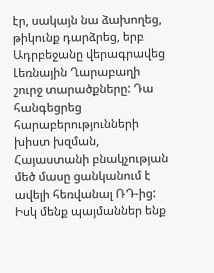էր, սակայն նա ձախողեց, թիկունք դարձրեց, երբ Ադրբեջանը վերագրավեց Լեռնային Ղարաբաղի  շուրջ տարածքները: Դա հանգեցրեց հարաբերությունների խիստ խզման, Հայաստանի բնակչության մեծ մասը ցանկանում է ավելի հեռվանալ ՌԴ-ից: Իսկ մենք պայմաններ ենք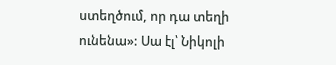ստեղծում, որ դա տեղի ունենա»: Սա էլ՝ Նիկոլի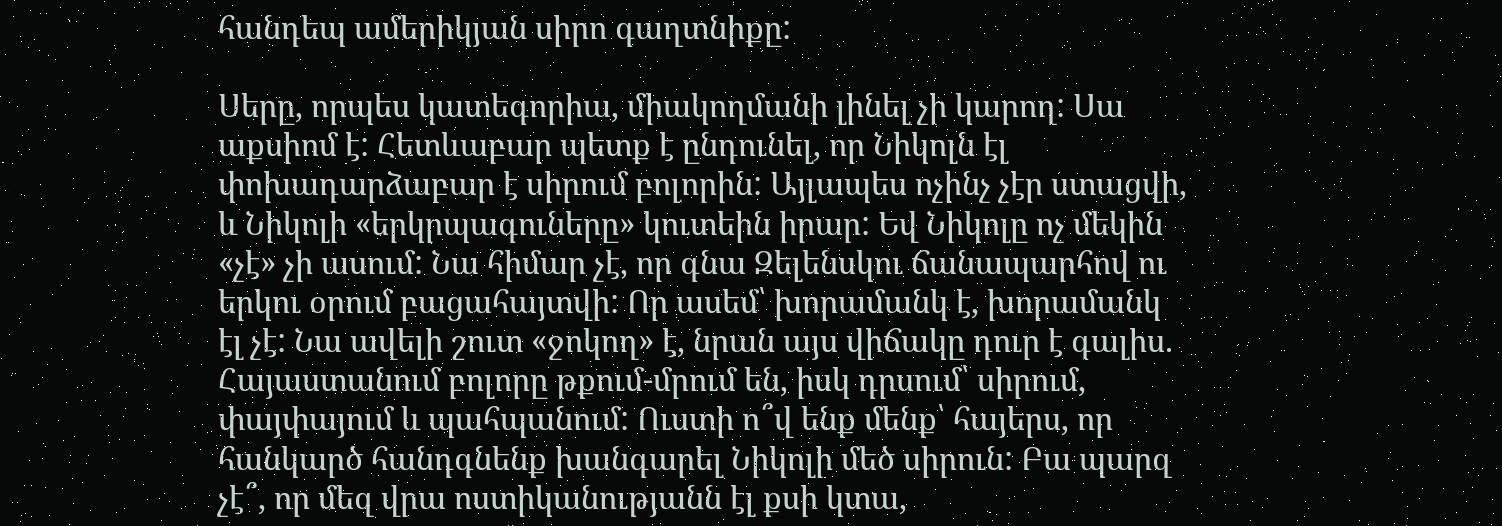հանդեպ ամերիկյան սիրո գաղտնիքը:

Սերը, որպես կատեգորիա, միակողմանի լինել չի կարող: Սա աքսիոմ է: Հետևաբար պետք է ընդունել, որ Նիկոլն էլ փոխադարձաբար է սիրում բոլորին: Այլապես ոչինչ չէր ստացվի, և Նիկոլի «երկրպագուները» կուտեին իրար: Եվ Նիկոլը ոչ մեկին «չէ» չի ասում: Նա հիմար չէ, որ գնա Զելենսկու ճանապարհով ու երկու օրում բացահայտվի: Որ ասեմ՝ խորամանկ է, խորամանկ էլ չէ: Նա ավելի շուտ «ջոկող» է, նրան այս վիճակը դուր է գալիս. Հայաստանում բոլորը թքում-մրում են, իսկ դրսում՝ սիրում, փայփայում և պահպանում: Ուստի ո՞վ ենք մենք՝ հայերս, որ հանկարծ հանդգնենք խանգարել Նիկոլի մեծ սիրուն: Բա պարզ չէ՞, որ մեզ վրա ոստիկանությանն էլ քսի կտա,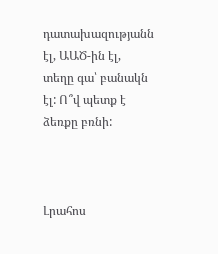դատախազությանն էլ, ԱԱԾ-ին էլ, տեղը գա՝ բանակն էլ: Ո՞վ պետք է ձեռքը բռնի:



Լրահոս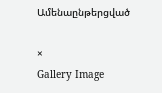Ամենաընթերցված

×
Gallery Image